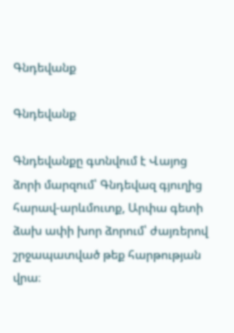Գնդեվանք

Գնդեվանք

Գնդեվանքը գտնվում է Վայոց ձորի մարզում՝ Գնդեվազ գյուղից հարավ-արևմուտք, Արփա գետի ձախ ափի խոր ձորում՝ ժայռերով շրջապատված թեք հարթության վրա։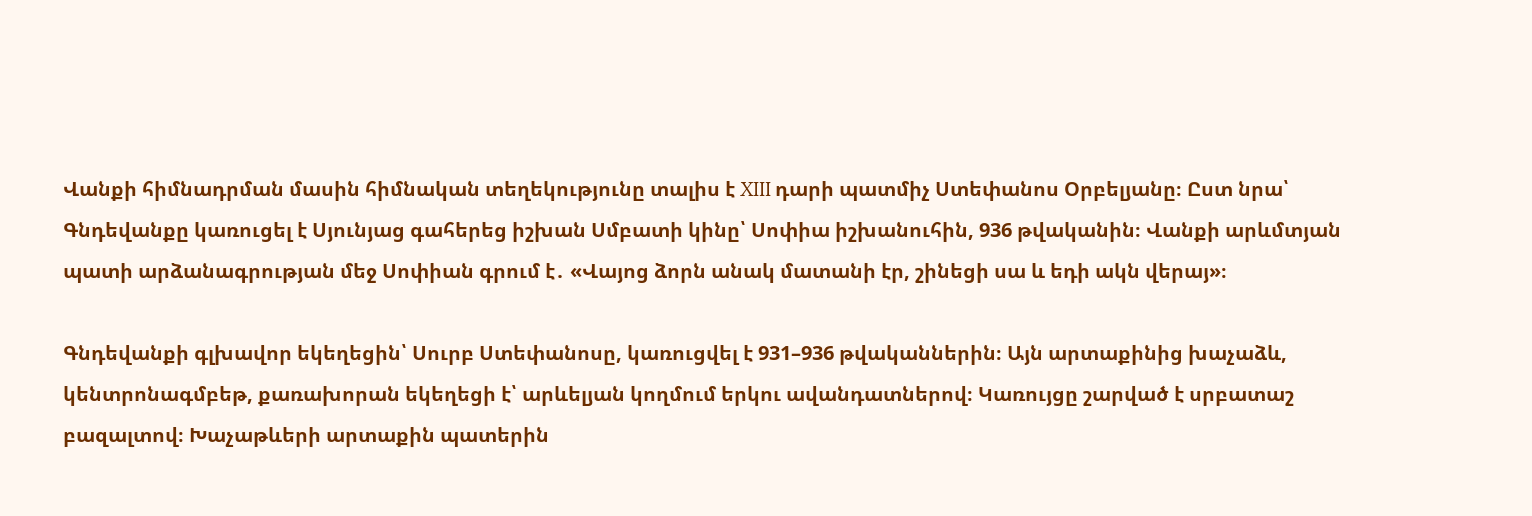Վանքի հիմնադրման մասին հիմնական տեղեկությունը տալիս է XIII դարի պատմիչ Ստեփանոս Օրբելյանը։ Ըստ նրա՝ Գնդեվանքը կառուցել է Սյունյաց գահերեց իշխան Սմբատի կինը՝ Սոփիա իշխանուհին, 936 թվականին։ Վանքի արևմտյան պատի արձանագրության մեջ Սոփիան գրում է․ «Վայոց ձորն անակ մատանի էր, շինեցի սա և եդի ակն վերայ»։

Գնդեվանքի գլխավոր եկեղեցին՝ Սուրբ Ստեփանոսը, կառուցվել է 931–936 թվականներին։ Այն արտաքինից խաչաձև, կենտրոնագմբեթ, քառախորան եկեղեցի է՝ արևելյան կողմում երկու ավանդատներով։ Կառույցը շարված է սրբատաշ բազալտով։ Խաչաթևերի արտաքին պատերին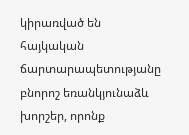կիրառված են հայկական ճարտարապետությանը բնորոշ եռանկյունաձև խորշեր, որոնք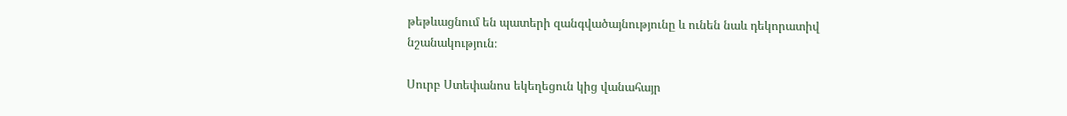թեթևացնում են պատերի զանգվածայնությունը և ունեն նաև դեկորատիվ նշանակություն։

Սուրբ Ստեփանոս եկեղեցուն կից վանահայր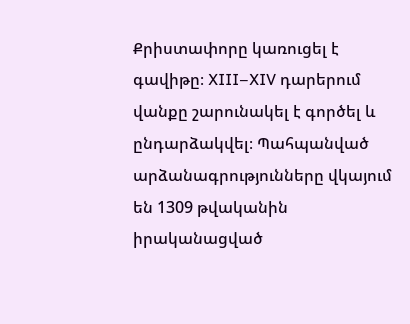Քրիստափորը կառուցել է գավիթը։ XIII–XIV դարերում վանքը շարունակել է գործել և ընդարձակվել։ Պահպանված արձանագրությունները վկայում են 1309 թվականին իրականացված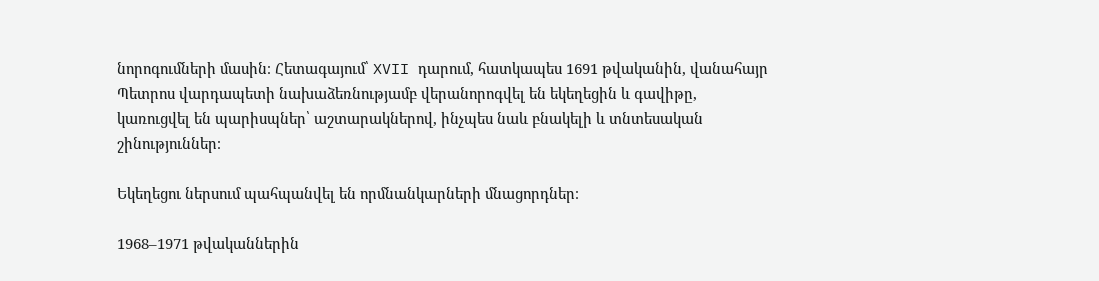նորոգումների մասին։ Հետագայում՝ XVII դարում, հատկապես 1691 թվականին, վանահայր Պետրոս վարդապետի նախաձեռնությամբ վերանորոգվել են եկեղեցին և գավիթը, կառուցվել են պարիսպներ՝ աշտարակներով, ինչպես նաև բնակելի և տնտեսական շինություններ։

Եկեղեցու ներսում պահպանվել են որմնանկարների մնացորդներ։

1968–1971 թվականներին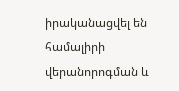իրականացվել են համալիրի վերանորոգման և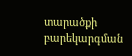տարածքի բարեկարգման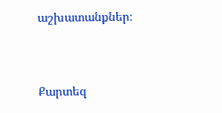աշխատանքներ։


Քարտեզ